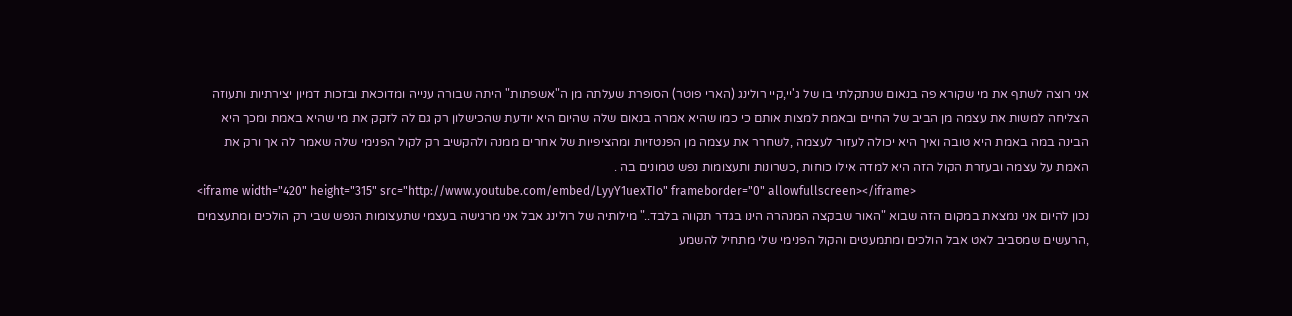אני רוצה לשתף את מי שקורא פה בנאום שנתקלתי בו של ג'יי,קיי רולינג (הארי פוטר) הסופרת שעלתה מן ה"אשפתות" היתה שבורה ענייה ומדוכאת ובזכות דמיון יצירתיות ותעוזה הצליחה למשות את עצמה מן הביב של החיים ובאמת למצות אותם כי כמו שהיא אמרה בנאום שלה שהיום היא יודעת שהכישלון רק גם לה לזקק את מי שהיא באמת ומכך היא הבינה במה באמת היא טובה ואיך היא יכולה לעזור לעצמה ,לשחרר את עצמה מן הפנטזיות ומהציפיות של אחרים ממנה ולהקשיב רק לקול הפנימי שלה שאמר לה אך ורק את האמת על עצמה ובעזרת הקול הזה היא למדה אילו כוחות ,כשרונות ותעצומות נפש טמונים בה .
<iframe width="420" height="315" src="http://www.youtube.com/embed/LyyY1uexTIo" frameborder="0" allowfullscreen></iframe>
נכון להיום אני נמצאת במקום הזה שבוא "האור שבקצה המנהרה הינו בגדר תקווה בלבד.." מילותיה של רולינג אבל אני מרגישה בעצמי שתעצומות הנפש שבי רק הולכים ומתעצמים ,הרעשים שמסביב לאט אבל הולכים ומתמעטים והקול הפנימי שלי מתחיל להשמע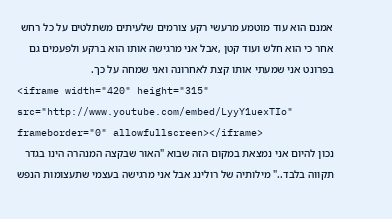אמנם הוא עוד מוטמע מרעשי רקע צורמים שלעיתים משתלטים על כל רחש אחר כי הוא חלש ועוד קטן ,אבל אני מרגישה אותו הוא ברקע ולפעמים גם בפרונט אני שמעתי אותו קצת לאחרונה ואני שמחה על כך.
<iframe width="420" height="315" src="http://www.youtube.com/embed/LyyY1uexTIo" frameborder="0" allowfullscreen></iframe>
נכון להיום אני נמצאת במקום הזה שבוא "האור שבקצה המנהרה הינו בגדר תקווה בלבד.." מילותיה של רולינג אבל אני מרגישה בעצמי שתעצומות הנפש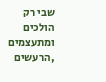שבי רק הולכים ומתעצמים ,הרעשים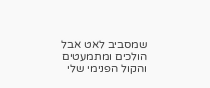שמסביב לאט אבל הולכים ומתמעטים והקול הפנימי שלי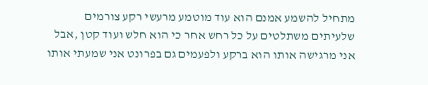מתחיל להשמע אמנם הוא עוד מוטמע מרעשי רקע צורמים שלעיתים משתלטים על כל רחש אחר כי הוא חלש ועוד קטן ,אבל אני מרגישה אותו הוא ברקע ולפעמים גם בפרונט אני שמעתי אותו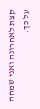קצת לאחרונה ואני שמחה על כך.